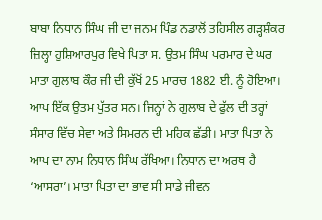ਬਾਬਾ ਨਿਧਾਨ ਸਿੰਘ ਜੀ ਦਾ ਜਨਮ ਪਿੰਡ ਨਡਾਲੋਂ ਤਹਿਸੀਲ ਗੜ੍ਹਸ਼ੰਕਰ ਜ਼ਿਲ੍ਹਾ ਹੁਸ਼ਿਆਰਪੁਰ ਵਿਖੇ ਪਿਤਾ ਸ. ਉਤਮ ਸਿੰਘ ਪਰਮਾਰ ਦੇ ਘਰ ਮਾਤਾ ਗੁਲਾਬ ਕੌਰ ਜੀ ਦੀ ਕੁੱਖੋਂ 25 ਮਾਰਚ 1882 ਈ. ਨੂੰ ਹੋਇਆ। ਆਪ ਇੱਕ ਉਤਮ ਪੁੱਤਰ ਸਨ। ਜਿਨ੍ਹਾਂ ਨੇ ਗੁਲਾਬ ਦੇ ਫੁੱਲ ਦੀ ਤਰ੍ਹਾਂ ਸੰਸਾਰ ਵਿੱਚ ਸੇਵਾ ਅਤੇ ਸਿਮਰਨ ਦੀ ਮਹਿਕ ਛੱਡੀ। ਮਾਤਾ ਪਿਤਾ ਨੇ ਆਪ ਦਾ ਨਾਮ ਨਿਧਾਨ ਸਿੰਘ ਰੱਖਿਆ। ਨਿਧਾਨ ਦਾ ਅਰਥ ਹੈ ‘ਆਸਰਾ’। ਮਾਤਾ ਪਿਤਾ ਦਾ ਭਾਵ ਸੀ ਸਾਡੇ ਜੀਵਨ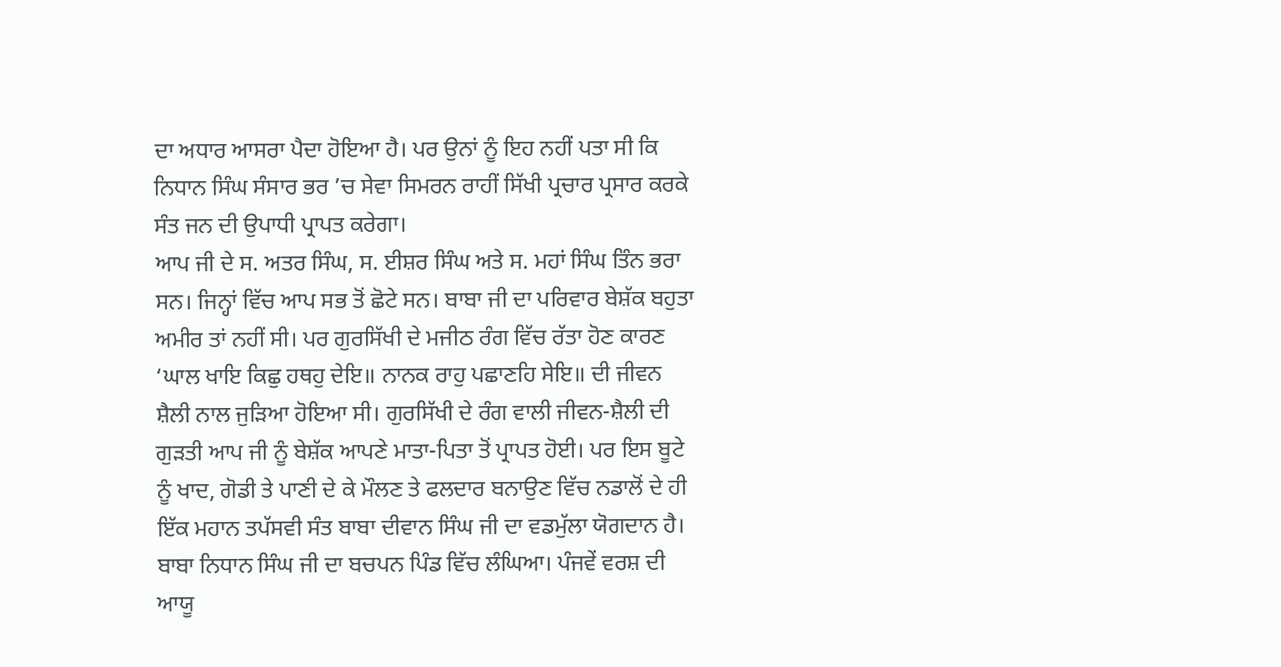ਦਾ ਅਧਾਰ ਆਸਰਾ ਪੈਦਾ ਹੋਇਆ ਹੈ। ਪਰ ਉਨਾਂ ਨੂੰ ਇਹ ਨਹੀਂ ਪਤਾ ਸੀ ਕਿ ਨਿਧਾਨ ਸਿੰਘ ਸੰਸਾਰ ਭਰ ’ਚ ਸੇਵਾ ਸਿਮਰਨ ਰਾਹੀਂ ਸਿੱਖੀ ਪ੍ਰਚਾਰ ਪ੍ਰਸਾਰ ਕਰਕੇ ਸੰਤ ਜਨ ਦੀ ਉਪਾਧੀ ਪ੍ਰਾਪਤ ਕਰੇਗਾ।
ਆਪ ਜੀ ਦੇ ਸ. ਅਤਰ ਸਿੰਘ, ਸ. ਈਸ਼ਰ ਸਿੰਘ ਅਤੇ ਸ. ਮਹਾਂ ਸਿੰਘ ਤਿੰਨ ਭਰਾ ਸਨ। ਜਿਨ੍ਹਾਂ ਵਿੱਚ ਆਪ ਸਭ ਤੋਂ ਛੋਟੇ ਸਨ। ਬਾਬਾ ਜੀ ਦਾ ਪਰਿਵਾਰ ਬੇਸ਼ੱਕ ਬਹੁਤਾ ਅਮੀਰ ਤਾਂ ਨਹੀਂ ਸੀ। ਪਰ ਗੁਰਸਿੱਖੀ ਦੇ ਮਜੀਠ ਰੰਗ ਵਿੱਚ ਰੱਤਾ ਹੋਣ ਕਾਰਣ ‘ਘਾਲ ਖਾਇ ਕਿਛੁ ਹਥਹੁ ਦੇਇ॥ ਨਾਨਕ ਰਾਹੁ ਪਛਾਣਹਿ ਸੇਇ॥ ਦੀ ਜੀਵਨ ਸ਼ੈਲੀ ਨਾਲ ਜੁੜਿਆ ਹੋਇਆ ਸੀ। ਗੁਰਸਿੱਖੀ ਦੇ ਰੰਗ ਵਾਲੀ ਜੀਵਨ-ਸ਼ੈਲੀ ਦੀ ਗੁੜਤੀ ਆਪ ਜੀ ਨੂੰ ਬੇਸ਼ੱਕ ਆਪਣੇ ਮਾਤਾ-ਪਿਤਾ ਤੋਂ ਪ੍ਰਾਪਤ ਹੋਈ। ਪਰ ਇਸ ਬੂਟੇ ਨੂੰ ਖਾਦ, ਗੋਡੀ ਤੇ ਪਾਣੀ ਦੇ ਕੇ ਮੌਲਣ ਤੇ ਫਲਦਾਰ ਬਨਾਉਣ ਵਿੱਚ ਨਡਾਲੋਂ ਦੇ ਹੀ ਇੱਕ ਮਹਾਨ ਤਪੱਸਵੀ ਸੰਤ ਬਾਬਾ ਦੀਵਾਨ ਸਿੰਘ ਜੀ ਦਾ ਵਡਮੁੱਲਾ ਯੋਗਦਾਨ ਹੈ।
ਬਾਬਾ ਨਿਧਾਨ ਸਿੰਘ ਜੀ ਦਾ ਬਚਪਨ ਪਿੰਡ ਵਿੱਚ ਲੰਘਿਆ। ਪੰਜਵੇਂ ਵਰਸ਼ ਦੀ ਆਯੂ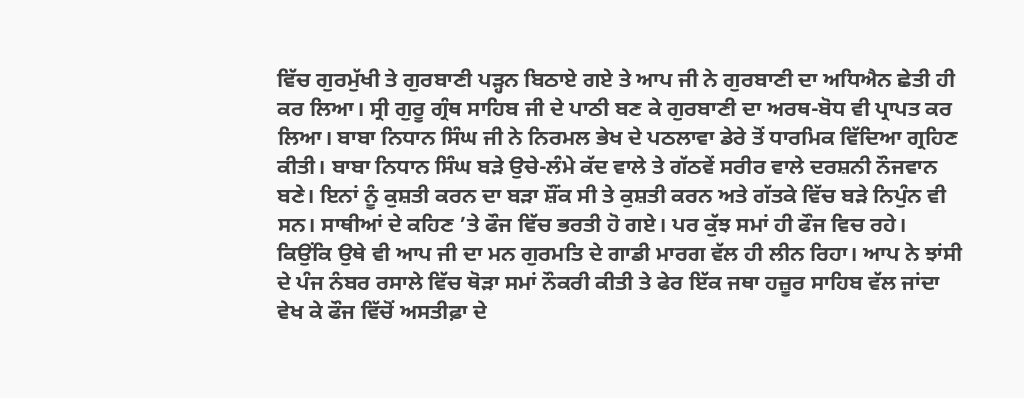ਵਿੱਚ ਗੁਰਮੁੱਖੀ ਤੇ ਗੁਰਬਾਣੀ ਪੜ੍ਹਨ ਬਿਠਾਏ ਗਏ ਤੇ ਆਪ ਜੀ ਨੇ ਗੁਰਬਾਣੀ ਦਾ ਅਧਿਐਨ ਛੇਤੀ ਹੀ ਕਰ ਲਿਆ। ਸ੍ਰੀ ਗੁਰੂ ਗ੍ਰੰਥ ਸਾਹਿਬ ਜੀ ਦੇ ਪਾਠੀ ਬਣ ਕੇ ਗੁਰਬਾਣੀ ਦਾ ਅਰਥ-ਬੋਧ ਵੀ ਪ੍ਰਾਪਤ ਕਰ ਲਿਆ। ਬਾਬਾ ਨਿਧਾਨ ਸਿੰਘ ਜੀ ਨੇ ਨਿਰਮਲ ਭੇਖ ਦੇ ਪਠਲਾਵਾ ਡੇਰੇ ਤੋਂ ਧਾਰਮਿਕ ਵਿੱਦਿਆ ਗ੍ਰਹਿਣ ਕੀਤੀ। ਬਾਬਾ ਨਿਧਾਨ ਸਿੰਘ ਬੜੇ ਉਚੇ-ਲੰਮੇ ਕੱਦ ਵਾਲੇ ਤੇ ਗੱਠਵੇਂ ਸਰੀਰ ਵਾਲੇ ਦਰਸ਼ਨੀ ਨੌਜਵਾਨ ਬਣੇ। ਇਨਾਂ ਨੂੰ ਕੁਸ਼ਤੀ ਕਰਨ ਦਾ ਬੜਾ ਸ਼ੌਂਕ ਸੀ ਤੇ ਕੁਸ਼ਤੀ ਕਰਨ ਅਤੇ ਗੱਤਕੇ ਵਿੱਚ ਬੜੇ ਨਿਪੁੰਨ ਵੀ ਸਨ। ਸਾਥੀਆਂ ਦੇ ਕਹਿਣ ’ਤੇ ਫੌਜ ਵਿੱਚ ਭਰਤੀ ਹੋ ਗਏ। ਪਰ ਕੁੱਝ ਸਮਾਂ ਹੀ ਫੌਜ ਵਿਚ ਰਹੇ। ਕਿਉਂਕਿ ਉਥੇ ਵੀ ਆਪ ਜੀ ਦਾ ਮਨ ਗੁਰਮਤਿ ਦੇ ਗਾਡੀ ਮਾਰਗ ਵੱਲ ਹੀ ਲੀਨ ਰਿਹਾ। ਆਪ ਨੇ ਝਾਂਸੀ ਦੇ ਪੰਜ ਨੰਬਰ ਰਸਾਲੇ ਵਿੱਚ ਥੋੜਾ ਸਮਾਂ ਨੌਕਰੀ ਕੀਤੀ ਤੇ ਫੇਰ ਇੱਕ ਜਥਾ ਹਜ਼ੂਰ ਸਾਹਿਬ ਵੱਲ ਜਾਂਦਾ ਵੇਖ ਕੇ ਫੌਜ ਵਿੱਚੋਂ ਅਸਤੀਫ਼ਾ ਦੇ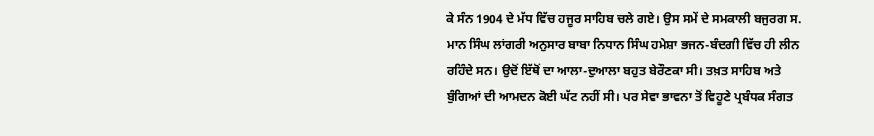ਕੇ ਸੰਨ 1904 ਦੇ ਮੱਧ ਵਿੱਚ ਹਜੂਰ ਸਾਹਿਬ ਚਲੇ ਗਏ। ਉਸ ਸਮੇਂ ਦੇ ਸਮਕਾਲੀ ਬਜੁਰਗ ਸ. ਮਾਨ ਸਿੰਘ ਲਾਂਗਰੀ ਅਨੁਸਾਰ ਬਾਬਾ ਨਿਧਾਨ ਸਿੰਘ ਹਮੇਸ਼ਾ ਭਜਨ-ਬੰਦਗੀ ਵਿੱਚ ਹੀ ਲੀਨ ਰਹਿੰਦੇ ਸਨ। ਉਦੋਂ ਇੱਥੋਂ ਦਾ ਆਲਾ-ਦੁਆਲਾ ਬਹੁਤ ਬੇਰੌਣਕਾ ਸੀ। ਤਖ਼ਤ ਸਾਹਿਬ ਅਤੇ ਬੁੰਗਿਆਂ ਦੀ ਆਮਦਨ ਕੋਈ ਘੱਟ ਨਹੀਂ ਸੀ। ਪਰ ਸੇਵਾ ਭਾਵਨਾ ਤੋਂ ਵਿਹੂਣੇ ਪ੍ਰਬੰਧਕ ਸੰਗਤ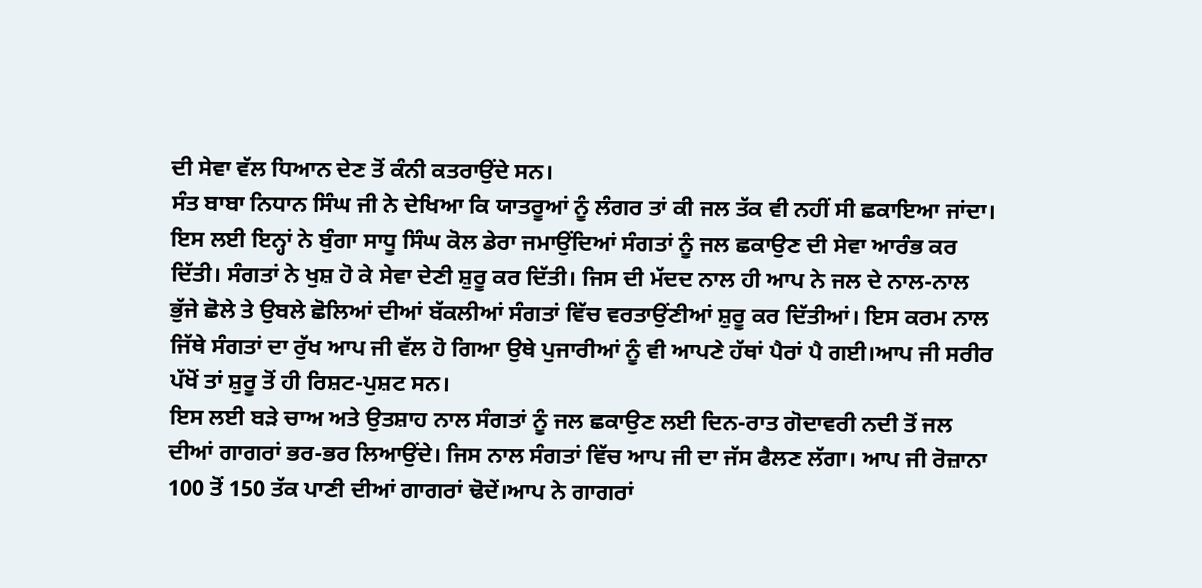ਦੀ ਸੇਵਾ ਵੱਲ ਧਿਆਨ ਦੇਣ ਤੋਂ ਕੰਨੀ ਕਤਰਾਉਂਦੇ ਸਨ।
ਸੰਤ ਬਾਬਾ ਨਿਧਾਨ ਸਿੰਘ ਜੀ ਨੇ ਦੇਖਿਆ ਕਿ ਯਾਤਰੂਆਂ ਨੂੰ ਲੰਗਰ ਤਾਂ ਕੀ ਜਲ ਤੱਕ ਵੀ ਨਹੀਂ ਸੀ ਛਕਾਇਆ ਜਾਂਦਾ। ਇਸ ਲਈ ਇਨ੍ਹਾਂ ਨੇ ਬੁੰਗਾ ਸਾਧੂ ਸਿੰਘ ਕੋਲ ਡੇਰਾ ਜਮਾਉਂਦਿਆਂ ਸੰਗਤਾਂ ਨੂੰ ਜਲ ਛਕਾਉਣ ਦੀ ਸੇਵਾ ਆਰੰਭ ਕਰ ਦਿੱਤੀ। ਸੰਗਤਾਂ ਨੇ ਖੁਸ਼ ਹੋ ਕੇ ਸੇਵਾ ਦੇਣੀ ਸ਼ੁਰੂ ਕਰ ਦਿੱਤੀ। ਜਿਸ ਦੀ ਮੱਦਦ ਨਾਲ ਹੀ ਆਪ ਨੇ ਜਲ ਦੇ ਨਾਲ-ਨਾਲ ਭੁੱਜੇ ਛੋਲੇ ਤੇ ਉਬਲੇ ਛੋਲਿਆਂ ਦੀਆਂ ਬੱਕਲੀਆਂ ਸੰਗਤਾਂ ਵਿੱਚ ਵਰਤਾਉਂਣੀਆਂ ਸ਼ੁਰੂ ਕਰ ਦਿੱਤੀਆਂ। ਇਸ ਕਰਮ ਨਾਲ ਜਿੱਥੇ ਸੰਗਤਾਂ ਦਾ ਰੁੱਖ ਆਪ ਜੀ ਵੱਲ ਹੋ ਗਿਆ ਉਥੇ ਪੁਜਾਰੀਆਂ ਨੂੰ ਵੀ ਆਪਣੇ ਹੱਥਾਂ ਪੈਰਾਂ ਪੈ ਗਈ।ਆਪ ਜੀ ਸਰੀਰ ਪੱਖੋਂ ਤਾਂ ਸ਼ੁਰੂ ਤੋਂ ਹੀ ਰਿਸ਼ਟ-ਪੁਸ਼ਟ ਸਨ।
ਇਸ ਲਈ ਬੜੇ ਚਾਅ ਅਤੇ ਉਤਸ਼ਾਹ ਨਾਲ ਸੰਗਤਾਂ ਨੂੰ ਜਲ ਛਕਾਉਣ ਲਈ ਦਿਨ-ਰਾਤ ਗੋਦਾਵਰੀ ਨਦੀ ਤੋਂ ਜਲ ਦੀਆਂ ਗਾਗਰਾਂ ਭਰ-ਭਰ ਲਿਆਉਂਦੇ। ਜਿਸ ਨਾਲ ਸੰਗਤਾਂ ਵਿੱਚ ਆਪ ਜੀ ਦਾ ਜੱਸ ਫੈਲਣ ਲੱਗਾ। ਆਪ ਜੀ ਰੋਜ਼ਾਨਾ 100 ਤੋਂ 150 ਤੱਕ ਪਾਣੀ ਦੀਆਂ ਗਾਗਰਾਂ ਢੋਦੇਂ।ਆਪ ਨੇ ਗਾਗਰਾਂ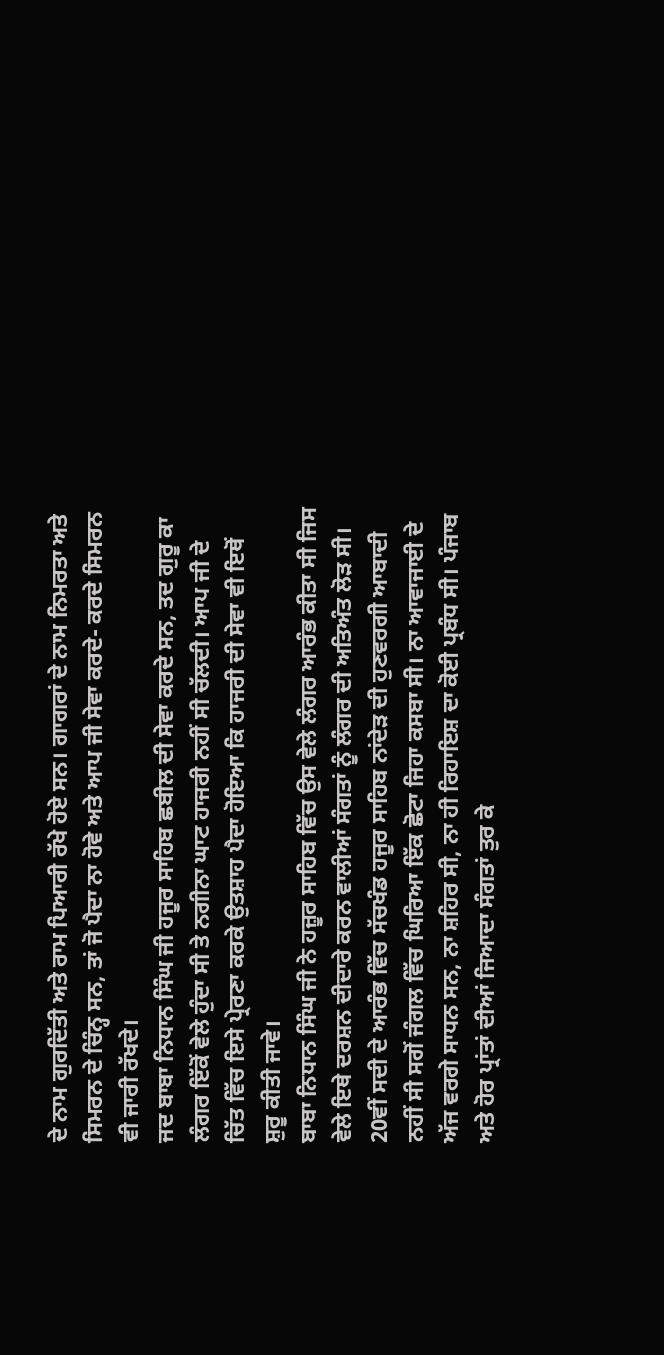ਦੇ ਨਾਮ ਗੁਰਦਿੱਤੀ ਅਤੇ ਰਾਮ ਪਿਆਰੀ ਰੱਖੇ ਹੋਏ ਸਨ। ਗਾਗਰਾਂ ਦੇ ਨਾਮ ਨਿਮਰਤਾ ਅਤੇ ਸਿਮਰਨ ਦੇ ਚਿੰਨ੍ਹ ਸਨ, ਤਾਂ ਜੋ ਪੈਦਾ ਨਾ ਹੋਵੇ ਅਤੇ ਆਪ ਜੀ ਸੇਵਾ ਕਰਦੇ- ਕਰਦੇ ਸਿਮਰਨ ਵੀ ਜਾਰੀ ਰੱਖਦੇ।
ਜਦ ਬਾਬਾ ਨਿਧਾਨ ਸਿੰਘ ਜੀ ਹਜੂਰ ਸਾਹਿਬ ਛਬੀਲ ਦੀ ਸੇਵਾ ਕਰਦੇ ਸਨ, ਤਦ ਗੁਰੂ ਕਾ ਲੰਗਰ ਇੱਕੋਂ ਵੇਲੇ ਹੁੰਦਾ ਸੀ ਤੇ ਨਗੀਨਾ ਘਾਟ ਹਾਜਰੀ ਨਹੀਂ ਸੀ ਚੱਲਦੀ। ਆਪ ਜੀ ਦੇ ਚਿੱਤ ਵਿੱਚ ਇਸੇ ਪ੍ਰੇਰਣਾ ਕਰਕੇ ਉਤਸ਼ਾਹ ਪੈਦਾ ਹੋਇਆ ਕਿ ਹਾਜਰੀ ਦੀ ਸੇਵਾ ਵੀ ਇਥੋਂ ਸ਼ੁਰੂ ਕੀਤੀ ਜਾਵੇ।
ਬਾਬਾ ਨਿਧਾਨ ਸਿੰਘ ਜੀ ਨੇ ਹਜ਼ੂਰ ਸਾਹਿਬ ਵਿੱਚ ਉਸ ਵੇਲੇ ਲੰਗਰ ਆਰੰਭ ਕੀਤਾ ਸੀ ਜਿਸ ਵੇਲੇ ਇਥੇ ਦਰਸ਼ਨ ਦੀਦਾਰੇ ਕਰਨ ਵਾਲੀਆਂ ਸੰਗਤਾਂ ਨੂੰ ਲੰਗਰ ਦੀ ਅਤਿਅੰਤ ਲੋੜ ਸੀ। 20ਵੀਂ ਸਦੀ ਦੇ ਆਰੰਭ ਵਿੱਚ ਸੱਚਖੰਡ ਹਜੂਰ ਸਾਹਿਬ ਨਾਂਦੇੜ ਦੀ ਹੁਣਵਰਗੀ ਆਬਾਦੀ ਨਹੀਂ ਸੀ ਸਗੋਂ ਜੰਗਲ ਵਿੱਚ ਘਿਰਿਆ ਇੱਕ ਛੋਟਾ ਜਿਹਾ ਕਸਬਾ ਸੀ। ਨਾ ਆਵਾਜਾਈ ਦੇ ਅੱਜ ਵਰਗੇ ਸਾਧਨ ਸਨ, ਨਾ ਸ਼ਹਿਰ ਸੀ, ਨਾ ਹੀ ਰਿਹਾਇਸ਼ ਦਾ ਕੋਈ ਪ੍ਰਬੰਧ ਸੀ। ਪੰਜਾਬ ਅਤੇ ਹੋਰ ਪ੍ਰਾਂਤਾਂ ਦੀਆਂ ਜਿਆਦਾ ਸੰਗਤਾਂ ਤੁਰ ਕੇ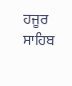ਹਜੂਰ ਸਾਹਿਬ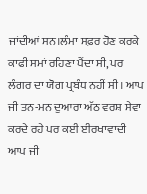ਜਾਂਦੀਆਂ ਸਨ।ਲੰਮਾ ਸਫ਼ਰ ਹੋਣ ਕਰਕੇ ਕਾਫੀ ਸਮਾਂ ਰਹਿਣਾ ਪੈਂਦਾ ਸੀ, ਪਰ ਲੰਗਰ ਦਾ ਯੋਗ ਪ੍ਰਬੰਧ ਨਹੀਂ ਸੀ। ਆਪ ਜੀ ਤਨ-ਮਨ ਦੁਆਰਾ ਅੱਠ ਵਰਸ਼ ਸੇਵਾ ਕਰਦੇ ਰਹੇ ਪਰ ਕਈ ਈਰਖਾਵਾਦੀ ਆਪ ਜੀ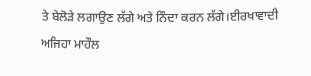ਤੇ ਬੇਲੋੜੇ ਲਗਾਉਣ ਲੱਗੇ ਅਤੇ ਨਿੰਦਾ ਕਰਨ ਲੱਗੇ।ਈਰਖਾਵਾਦੀ ਅਜਿਹਾ ਮਾਹੌਲ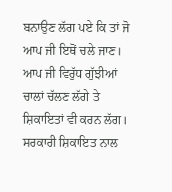ਬਨਾਉਣ ਲੱਗ ਪਏ ਕਿ ਤਾਂ ਜੋ ਆਪ ਜੀ ਇਥੋਂ ਚਲੇ ਜਾਣ।
ਆਪ ਜੀ ਵਿਰੁੱਧ ਗੁੱਝੀਆਂ ਚਾਲਾਂ ਚੱਲਣ ਲੱਗੇ ਤੇ ਸ਼ਿਕਾਇਤਾਂ ਵੀ ਕਰਨ ਲੱਗ। ਸਰਕਾਰੀ ਸ਼ਿਕਾਇਤ ਨਾਲ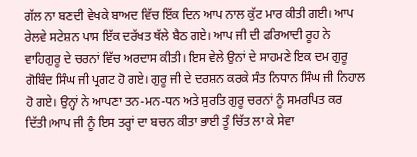ਗੱਲ ਨਾ ਬਣਦੀ ਵੇਖਕੇ ਬਾਅਦ ਵਿੱਚ ਇੱਕ ਦਿਨ ਆਪ ਨਾਲ ਕੁੱਟ ਮਾਰ ਕੀਤੀ ਗਈ। ਆਪ ਰੇਲਵੇ ਸਟੇਸ਼ਨ ਪਾਸ ਇੱਕ ਦਰੱਖਤ ਥੱਲੇ ਬੈਠ ਗਏ। ਆਪ ਜੀ ਦੀ ਫਰਿਆਦੀ ਰੂਹ ਨੇ ਵਾਹਿਗੁਰੂ ਦੇ ਚਰਨਾਂ ਵਿੱਚ ਅਰਦਾਸ ਕੀਤੀ। ਇਸ ਵੇਲੇ ਉਨਾਂ ਦੇ ਸਾਹਮਣੇ ਇਕ ਦਮ ਗੁਰੂ ਗੋਬਿੰਦ ਸਿੰਘ ਜੀ ਪ੍ਰਗਟ ਹੋ ਗਏ। ਗੁਰੂ ਜੀ ਦੇ ਦਰਸ਼ਨ ਕਰਕੇ ਸੰਤ ਨਿਧਾਨ ਸਿੰਘ ਜੀ ਨਿਹਾਲ ਹੋ ਗਏ। ਉਨ੍ਹਾਂ ਨੇ ਆਪਣਾ ਤਨ-ਮਨ-ਧਨ ਅਤੇ ਸੁਰਤਿ ਗੁਰੂ ਚਰਨਾਂ ਨੂੰ ਸਮਰਪਿਤ ਕਰ ਦਿੱਤੀ।ਆਪ ਜੀ ਨੂੰ ਇਸ ਤਰ੍ਹਾਂ ਦਾ ਬਚਨ ਕੀਤਾ ਭਾਈ ਤੂੰ ਚਿੱਤ ਲਾ ਕੇ ਸੇਵਾ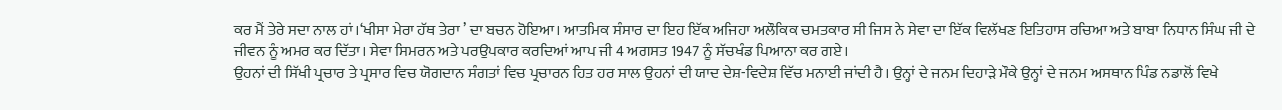ਕਰ ਮੈਂ ਤੇਰੇ ਸਦਾ ਨਾਲ ਹਾਂ।‘ਖੀਸਾ ਮੇਰਾ ਹੱਥ ਤੇਰਾ ’ ਦਾ ਬਚਨ ਹੋਇਆ। ਆਤਮਿਕ ਸੰਸਾਰ ਦਾ ਇਹ ਇੱਕ ਅਜਿਹਾ ਅਲੌਕਿਕ ਚਮਤਕਾਰ ਸੀ ਜਿਸ ਨੇ ਸੇਵਾ ਦਾ ਇੱਕ ਵਿਲੱਖਣ ਇਤਿਹਾਸ ਰਚਿਆ ਅਤੇ ਬਾਬਾ ਨਿਧਾਨ ਸਿੰਘ ਜੀ ਦੇ ਜੀਵਨ ਨੂੰ ਅਮਰ ਕਰ ਦਿੱਤਾ। ਸੇਵਾ ਸਿਮਰਨ ਅਤੇ ਪਰਉਪਕਾਰ ਕਰਦਿਆਂ ਆਪ ਜੀ 4 ਅਗਸਤ 1947 ਨੂੰ ਸੱਚਖੰਡ ਪਿਆਨਾ ਕਰ ਗਏ।
ਉਹਨਾਂ ਦੀ ਸਿੱਖੀ ਪ੍ਰਚਾਰ ਤੇ ਪ੍ਰਸਾਰ ਵਿਚ ਯੋਗਦਾਨ ਸੰਗਤਾਂ ਵਿਚ ਪ੍ਰਚਾਰਨ ਹਿਤ ਹਰ ਸਾਲ ਉਹਨਾਂ ਦੀ ਯਾਦ ਦੇਸ਼-ਵਿਦੇਸ਼ ਵਿੱਚ ਮਨਾਈ ਜਾਂਦੀ ਹੈ। ਉਨ੍ਹਾਂ ਦੇ ਜਨਮ ਦਿਹਾੜੇ ਮੌਕੇ ਉਨ੍ਹਾਂ ਦੇ ਜਨਮ ਅਸਥਾਨ ਪਿੰਡ ਨਡਾਲੋਂ ਵਿਖੇ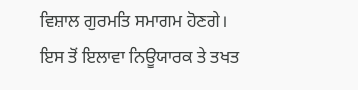ਵਿਸ਼ਾਲ ਗੁਰਮਤਿ ਸਮਾਗਮ ਹੋਣਗੇ। ਇਸ ਤੋਂ ਇਲਾਵਾ ਨਿਊਯਾਰਕ ਤੇ ਤਖਤ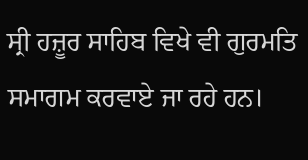ਸ੍ਰੀ ਹਜ਼ੂਰ ਸਾਹਿਬ ਵਿਖੇ ਵੀ ਗੁਰਮਤਿ ਸਮਾਗਮ ਕਰਵਾਏ ਜਾ ਰਹੇ ਹਨ।